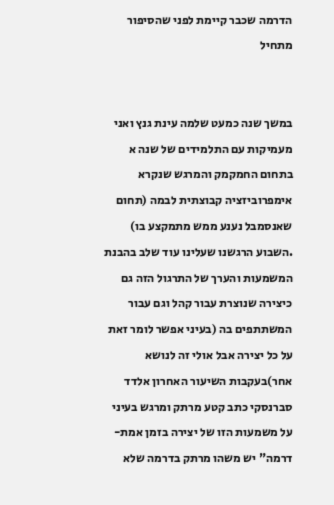הדרמה שכבר קיימת לפני שהסיפור מתחיל


במשך שנה כמעט שלמה עינת גנץ ואני מעמיקות עם התלמידים של שנה א בתחום החמקמק והמרגש שנקרא אימפרוביזציה קבוצתית לבמה (תחום שאנסמבל נענע ממש מתמקצע בו) .השבוע הרגשנו שעלינו עוד שלב בהבנת המשמעות והערך של התרגול הזה גם כיצירה שנוצרת עבור קהל וגם עבור המשתתפים בה (בעיני אפשר לומר זאת על כל יצירה אבל אולי זה לנושא אחר)בעקבות השיעור האחרון אלדד סברנסקי כתב קטע מרתק ומרגש בעיני על משמעות הזו של יצירה בזמן אמת-דרמה" יש משהו מרתק בדרמה שלא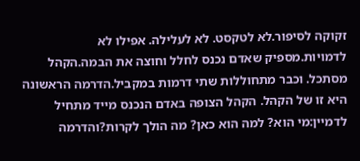זקוקה לסיפור.לא לטקסט. לא לעלילה. אפילו לא לדמויות.מספיק שאדם נכנס לחלל וחוצה את הבמה.הקהל מסתכל. וכבר מתחוללות שתי דרמות במקביל.הדרמה הראשונה היא זו של הקהל. הקהל הצופה באדם הנכנס מייד מתחיל לדמיין:מי הוא? למה הוא כאן? מה הולך לקרות?והדרמה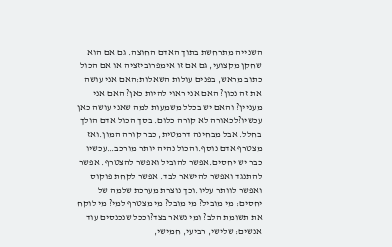השנייה מתרחשת בתוך האדם החוצה. גם אם הוא שחקן מקצועי, גם אם זו אימפרוביזציה או אם הכול כתוב מראש, בפנים עולות השאלות:האם אני עושה את זה נכון? האם אני ראוי להיות כאן? האם אני מעניין? והאם יש בכלל משמעות למה שאני עושה כאן עכשיו?לכאורה לא קורה כלום. בסך הכול אדם הולך בחלל. אבל מבחינה דרמטית, כבר קורה המון.ואז מצטרף אדם נוסף.והכול נהיה יותר מורכב…עכשיו כבר יש יחסים.אפשר להוביל ואפשר להצטרף. אפשר להתנגד ואפשר להישאר לבד. אפשר לקחת פוקוס ואפשר לוותר עליו.וכך נוצרת מערכת שלמה של יחסים: מי מוביל? מי מובל? מי מצטרף למי? מי לוקח את תשומת הלב? ומי נשאר בצד?וככל שנכנסים עוד אנשים: שלישי, רביעי, חמישי,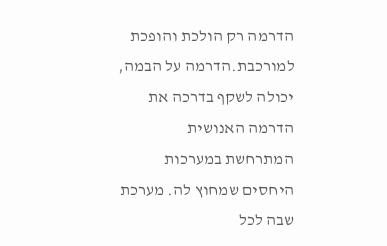הדרמה רק הולכת והופכת למורכבת.הדרמה על הבמה, יכולה לשקף בדרכה את הדרמה האנושית המתרחשת במערכות היחסים שמחוץ לה. מערכת שבה לכל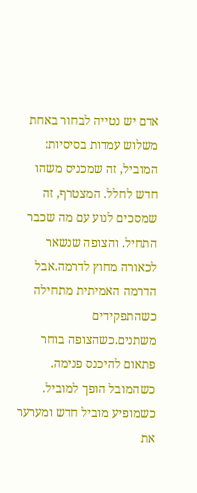אדם יש נטייה לבחור באחת משלוש עמדות בסיסיות: המוביל, זה שמכניס משהו חדש לחלל. המצטרף, זה שמסכים לנוע עם מה שכבר התחיל. והצופה שנשאר לכאורה מחוץ לדרמה.אבל הדרמה האמיתית מתחילה כשהתפקידים משתנים.כשהצופה בוחר פתאום להיכנס פנימה. כשהמובל הופך למוביל. כשמופיע מוביל חדש ומערער את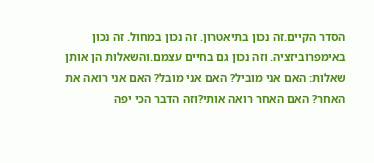הסדר הקיים.זה נכון בתיאטרון. זה נכון במחול. זה נכון באימפרוביזציה. וזה נכון גם בחיים עצמם.והשאלות הן אותן שאלות: האם אני מוביל? האם אני מובל? האם אני רואה את האחר? האם האחר רואה אותי?וזה הדבר הכי יפה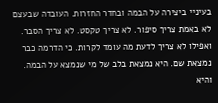בעיניי ביצירה על הבמה ובחדר החזרות. העובדה שבעצם לא באמת צריך סיפור. לא צריך טקסט. לא צריך הסבר. ואפילו לא צריך לדעת מה עומד לקרות. כי הדרמה כבר נמצאת שם. היא נמצאת בלב של מי שנמצא על הבמה. והיא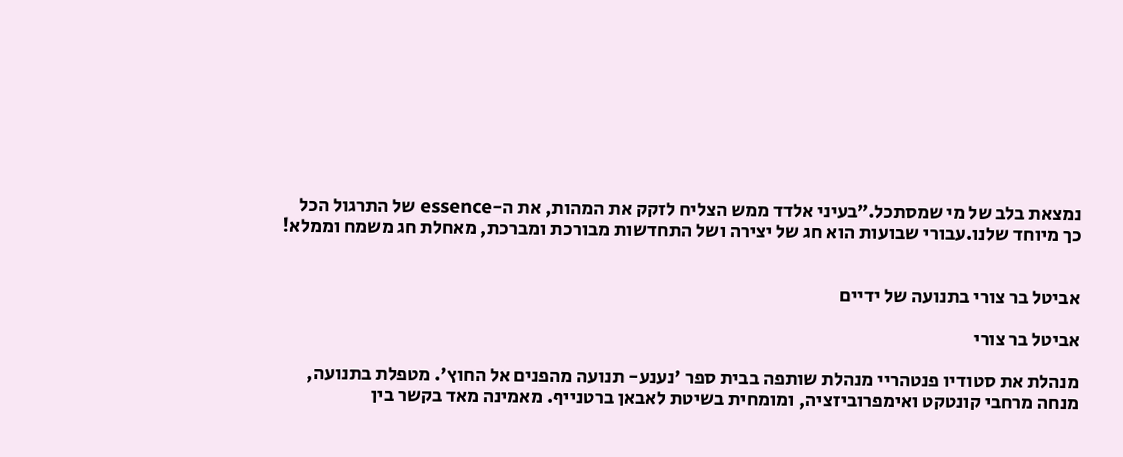נמצאת בלב של מי שמסתכל.״בעיני אלדד ממש הצליח לזקק את המהות, את ה-essence של התרגול הכל כך מיוחד שלנו.עבורי שבועות הוא חג של יצירה ושל התחדשות מבורכת ומברכת, מאחלת חג משמח וממלא!


אביטל בר צורי בתנועה של ידיים

אביטל בר צורי

מנהלת את סטודיו פנטהריי מנהלת שותפה בבית ספר 'נענע- תנועה מהפנים אל החוץ'. מטפלת בתנועה, מנחה מרחבי קונטקט ואימפרוביזציה, ומומחית בשיטת לאבאן ברטנייף. מאמינה מאד בקשר בין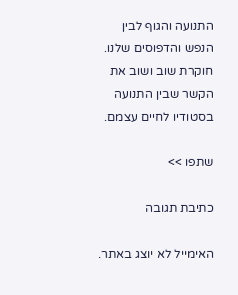התנועה והגוף לבין הנפש והדפוסים שלנו. חוקרת שוב ושוב את הקשר שבין התנועה בסטודיו לחיים עצמם.

שתפו >>

כתיבת תגובה

האימייל לא יוצג באתר.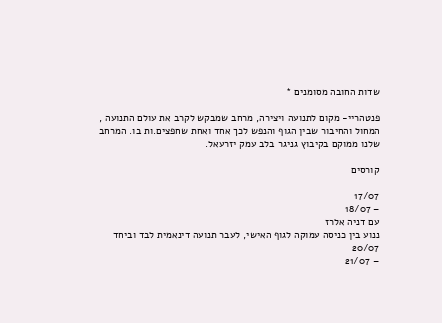שדות החובה מסומנים *

פנטהריי- מקום לתנועה ויצירה, מרחב שמבקש לקרב את עולם התנועה , המחול והחיבור שבין הגוף והנפש לכך אחד ואחת שחפצים.ות בו. המרחב שלנו ממוקם בקיבוץ גניגר בלב עמק יזרעאל.

קורסים

17/07
– 18/07
עם דניה אלרז
ננוע בין כניסה עמוקה לגוף האישי, לעבר תנועה דינאמית לבד וביחד
20/07
– 21/07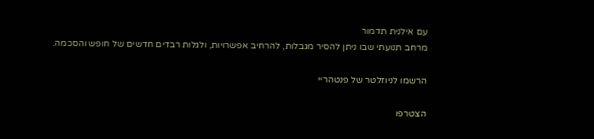עם אילנית תדמור
מרחב תנועתי שבו ניתן להסיר מגבלות, להרחיב אפשרויות, ולגלות רבדים חדשים של חופש והסכמה.

הרשמו לניוזלטר של פנטהריי

הצטרפו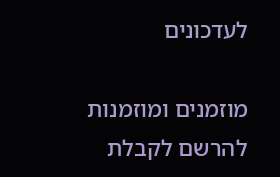לעדכונים

מוזמנים ומוזמנות להרשם לקבלת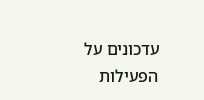עדכונים על הפעילות